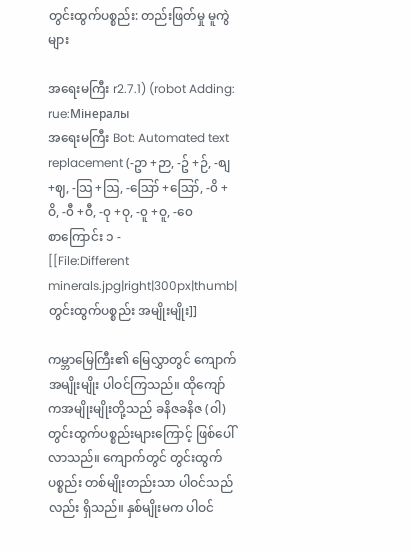တွင်းထွက်ပစ္စည်း: တည်းဖြတ်မှု မူကွဲများ

အရေးမကြီး r2.7.1) (robot Adding: rue:Мінералы
အရေးမကြီး Bot: Automated text replacement (-ဥာ +ဉာ, -ဥ် +ဉ်, -စျ +ဈ, -သြ +ဩ, -ဪ +ဪ, -၀ိ +ဝိ, -၀ီ +ဝီ, -၀ု +ဝု, -၀ူ +ဝူ, -၀ေ
စာကြောင်း ၁ -
[[File:Different minerals.jpg|right|300px|thumb|တွင်းထွက်ပစ္စည်း အမျိုးမျိုး]]

ကမ္ဘာမြေကြီး၏ မြေလွှာတွင် ကျောက်အမျိုးမျိုး ပါဝင်ကြသည်။ ထိုကျော်ကအမျိုးမျိုးတို့သည် ခနိဇခနိဇ (ဝါ) တွင်းထွက်ပစ္စည်းများကြောင့် ဖြစ်ပေါ်လာသည်။ ကျောက်တွင် တွင်းထွက်ပစ္စည်း တစ်မျိုးတည်းသာ ပါဝင်သည်လည်း ရှိသည်။ နှစ်မျိုးမက ပါဝင်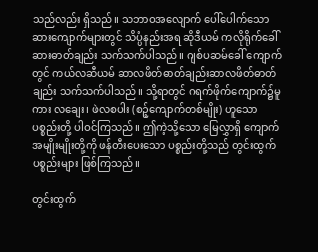သည်လည်း ရှိသည်။ သဘာဝအလျောက် ပေါ်ပေါက်သော ဆားကျောက်များတွင် သိပ္ပံနည်းအရ ဆိုဒီယမ် ကလိုရိုက်ခေါ် ဆားဓာတ်ချည်း သက်သက်ပါသည်။ ဂျစ်ပဆမ်ခေါ် ကျောက်တွင် ကယ်လဆီယမ် ဆာလဖိတ်ဓာတ်ချည်းဆာလဖိတ်ဓာတ်ချည်း သက်သက်ပါသည်။ သို့ရာတွင် ဂရက်ဖိုက်ကျောက်၌မူကား လချေး၊ ဖဲလစပါး (စဉ့်ကျောက်တစ်မျိုး) ဟူသော ပစ္စည်းတို့ ပါဝင်ကြသည်။ ဤကဲ့သို့သော မြေလွှာရှိ ကျောက်အမျိုးမျိုးတို့ကို ဖန်တီးပေးသော ပစ္စည်းတို့သည် တွင်းထွက်ပစ္စည်းများ ဖြစ်ကြသည်။

တွင်းထွက်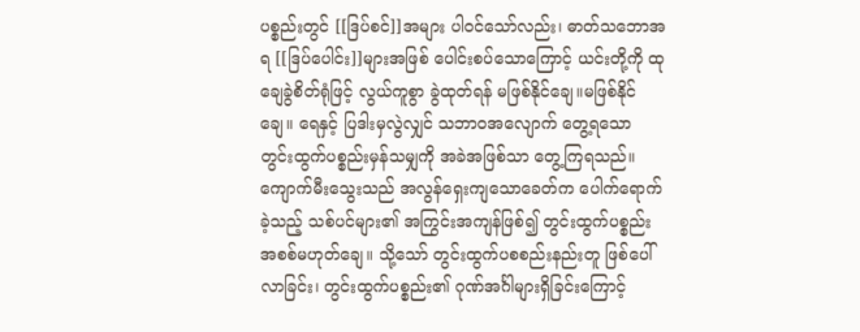ပစ္စည်းတွင် [[ဒြပ်စင်]]အများ ပါဝင်သော်လည်း၊ ဓာတ်သဘောအရ [[ဒြပ်ပေါင်း]]များအဖြစ် ပေါင်းစပ်သောကြောင့် ယင်းတို့ကို ထုချေခွဲစိတ်ရုံဖြင့် လွယ်ကူစွာ ခွဲထုတ်ရန် မဖြစ်နိုင်ချေ။မဖြစ်နိုင်ချေ။ ရေနှင့် ပြဒါးမှလွဲလျှင် သဘာဝအလျောက် တွေ့ရသော တွင်းထွက်ပစ္စည်းမှန်သမျှကို အခဲအဖြစ်သာ တွေ့ကြရသည်။ ကျောက်မီးသွေးသည် အလွန်ရှေးကျသောခေတ်က ပေါက်ရောက်ခဲ့သည့် သစ်ပင်များ၏ အကြွင်းအကျန်ဖြစ်၍ တွင်းထွက်ပစ္စည်း အစစ်မဟုတ်ချေ။ သို့သော် တွင်းထွက်ပစစည်းနည်းတူ ဖြစ်ပေါ်လာခြင်း၊ တွင်းထွက်ပစ္စည်း၏ ဂုဏ်အင်္ဂါများရှိခြင်းကြောင့်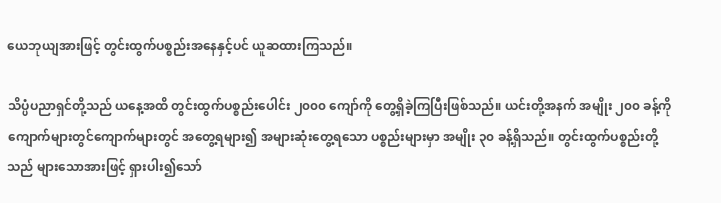ယေဘုယျအားဖြင့် တွင်းထွက်ပစ္စည်းအနေနှင့်ပင် ယူဆထားကြသည်။

သိပ္ပံပညာရှင်တို့သည် ယနေ့အထိ တွင်းထွက်ပစ္စည်းပေါင်း ၂၀၀၀ ကျော်ကို တွေ့ရှိခဲ့ကြပြီးဖြစ်သည်။ ယင်းတို့အနက် အမျိုး ၂၀၀ ခန့်ကို ကျောက်များတွင်ကျောက်များတွင် အတွေ့ရများ၍ အများဆုံးတွေ့ရသော ပစ္စည်းများမှာ အမျိုး ၃၀ ခန့်ရှိသည်။ တွင်းထွက်ပစ္စည်းတို့သည် များသောအားဖြင့် ရှားပါး၍သော်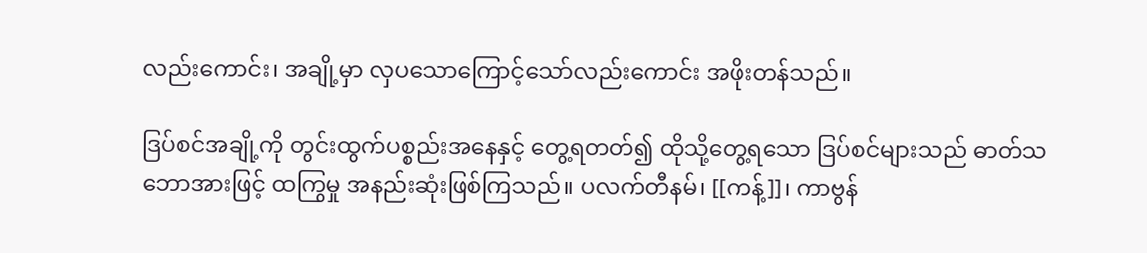လည်းကောင်း၊ အချို့မှာ လှပသောကြောင့်သော်လည်းကောင်း အဖိုးတန်သည်။

ဒြပ်စင်အချို့ကို တွင်းထွက်ပစ္စည်းအနေနှင့် တွေ့ရတတ်၍ ထိုသို့တွေ့ရသော ဒြပ်စင်များသည် ဓာတ်သဘောအားဖြင့် ထကြွမှု အနည်းဆုံးဖြစ်ကြသည်။ ပလက်တီနမ်၊ [[ကန့်]]၊ ကာဗွန်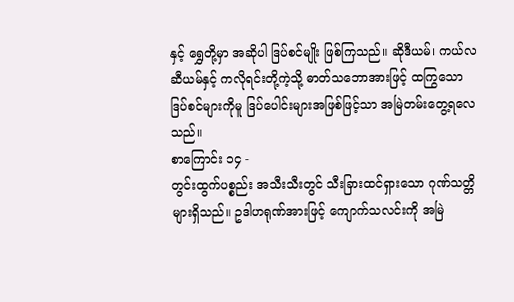နှင့် ရွှေတို့မှာ အဆိုပါ ဒြပ်စင်မျိုး ဖြစ်ကြသည်။ ဆိုဒီယမ်၊ ကယ်လဆီယမ်နှင့် ကလိုရင်းတို့ကဲ့သို့ ဓာတ်သဘောအားဖြင့် ထကြွသော ဒြပ်စင်များကိုမူ ဒြပ်ပေါင်းများအဖြစ်ဖြင့်သာ အမြဲတမ်းတွေ့ရလေသည်။
စာကြောင်း ၁၄ -
တွင်းထွက်ပစ္စည်း အသီးသီးတွင် သီးခြားထင်ရှားသော ဂုဏ်သတ္တိများရှိသည်။ ဥဒါဟရုဏ်အားဖြင့် ကျောက်သလင်းကို အမြဲ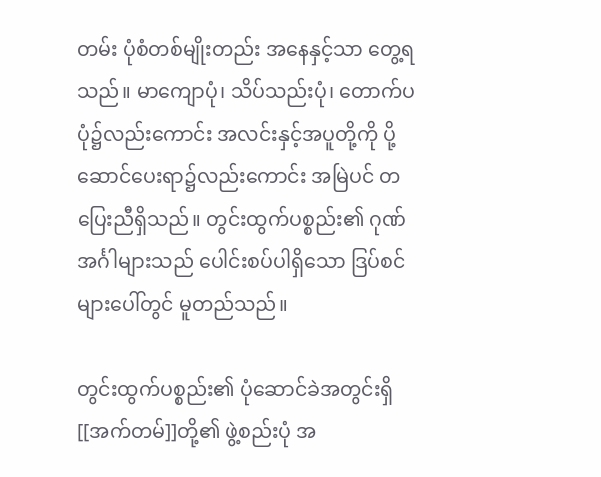တမ်း ပုံစံတစ်မျိုးတည်း အနေနှင့်သာ တွေ့ရသည်။ မာကျောပုံ၊ သိပ်သည်းပုံ၊ တောက်ပပုံ၌လည်းကောင်း အလင်းနှင့်အပူတို့ကို ပို့ဆောင်ပေးရာ၌လည်းကောင်း အမြဲပင် တပြေးညီရှိသည်။ တွင်းထွက်ပစ္စည်း၏ ဂုဏ်အင်္ဂါများသည် ပေါင်းစပ်ပါရှိသော ဒြပ်စင်များပေါ်တွင် မူတည်သည်။

တွင်းထွက်ပစ္စည်း၏ ပုံဆောင်ခဲအတွင်းရှိ [[အက်တမ်]]တို့၏ ဖွဲ့စည်းပုံ အ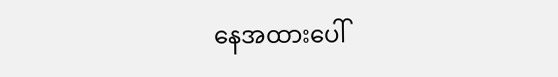နေအထားပေါ်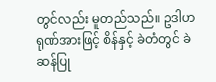တွင်လည်း မူတည်သည်။ ဥဒါဟရုဏ်အားဖြင့် စိန်နှင့် ခဲတံတွင် ခဲဆန်ပြု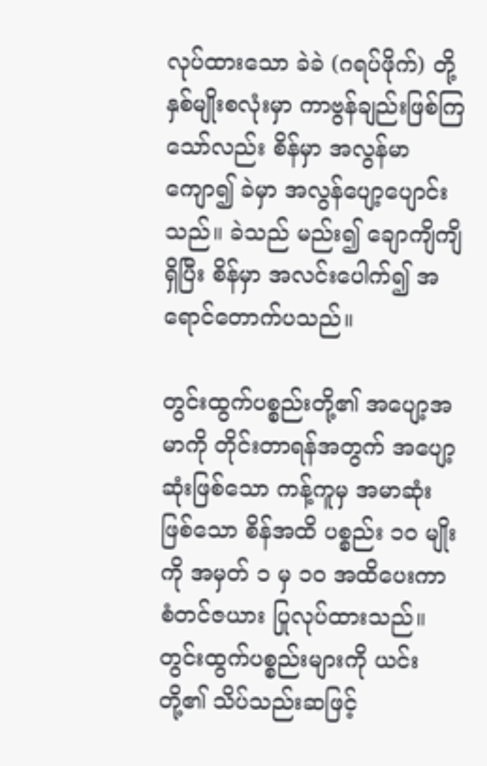လုပ်ထားသော ခဲခဲ (ဂရပ်ဖိုက်) တို့ နှစ်မျိုးစလုံးမှာ ကာဗွန်ချည်းဖြစ်ကြသော်လည်း စိန်မှာ အလွန်မာကျော၍ ခဲမှာ အလွန်ပျော့ပျောင်းသည်။ ခဲသည် မည်း၍ ချောကျိကျိရှိပြီး စိန်မှာ အလင်းပေါက်၍ အရောင်တောက်ပသည်။

တွင်းထွက်ပစ္စည်းတို့၏ အပျော့အမာကို တိုင်းတာရန်အတွက် အပျော့ဆုံးဖြစ်သော ကန့်ကူမှ အမာဆုံးဖြစ်သော စိန်အထိ ပစ္စည်း ၁၀ မျိုးကို အမှတ် ၁ မှ ၁၀ အထိပေးကာ စံတင်ဇယား ပြုလုပ်ထားသည်။ တွင်းထွက်ပစ္စည်းများကို ယင်းတို့၏ သိပ်သည်းဆဖြင့်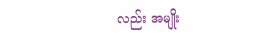လည်း အမျိုး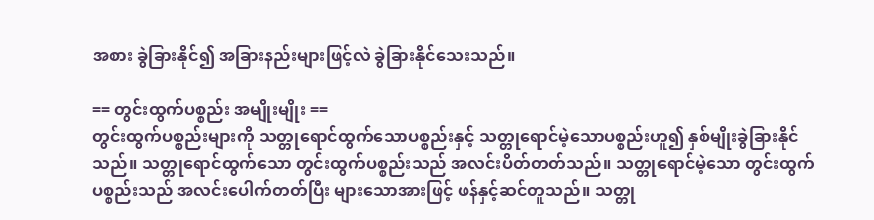အစား ခွဲခြားနိုင်၍ အခြားနည်းများဖြင့်လဲ ခွဲခြားနိုင်သေးသည်။

== တွင်းထွက်ပစ္စည်း အမျိုးမျိုး ==
တွင်းထွက်ပစ္စည်းများကို သတ္တုရောင်ထွက်သောပစ္စည်းနှင့် သတ္တုရောင်မဲ့သောပစ္စည်းဟူ၍ နှစ်မျိုးခွဲခြားနိုင်သည်။ သတ္တုရောင်ထွက်သော တွင်းထွက်ပစ္စည်းသည် အလင်းပိတ်တတ်သည်။ သတ္တုရောင်မဲ့သော တွင်းထွက်ပစ္စည်းသည် အလင်းပေါက်တတ်ပြီး များသောအားဖြင့် ဖန်နှင့်ဆင်တူသည်။ သတ္တု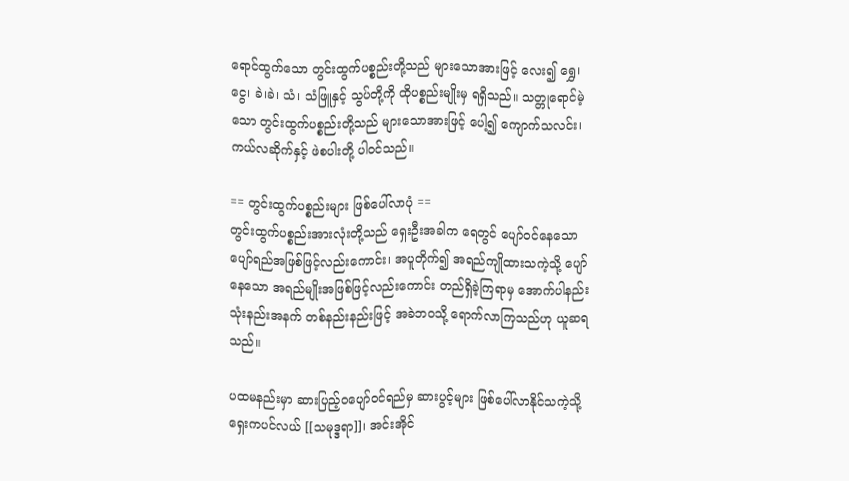ရောင်ထွက်သော တွင်းထွက်ပစ္စည်းတို့သည် များသောအားဖြင့် လေး၍ ရွှေ၊ ငွေ၊ ခဲ၊ခဲ၊ သံ၊ သံဖြူနှင့် သွပ်တို့ကို ထိုပစ္စည်းမျိုးမှ ရရှိသည်။ သတ္တုရောင်မဲ့သော တွင်းထွက်ပစ္စည်းတို့သည် များသောအားဖြင့် ပေါ့၍ ကျောက်သလင်း၊ ကယ်လဆိုက်နှင့် ဖဲစပါးတို့ ပါဝင်သည်။

== တွင်းထွက်ပစ္စည်းများ ဖြစ်ပေါ်လာပုံ ==
တွင်းထွက်ပစ္စည်းအားလုံးတို့သည် ရှေးဦးအခါက ရေတွင် ပျော်ဝင်နေသော ပျော်ရည်အဖြစ်ဖြင့်လည်းကောင်း၊ အပူတိုက်၍ အရည်ကျိုထားသကဲ့သို့ ပျော်နေသော အရည်မျိုးအဖြစ်ဖြင့်လည်းကောင်း တည်ရှိခဲ့ကြရာမှ အောက်ပါနည်း သုံးနည်းအနက် တစ်နည်းနည်းဖြင့် အခဲဘဝသို့ ရောက်လာကြသည်ဟု ယူဆရသည်။

ပထမနည်းမှာ ဆားပြည့်ဝပျော်ဝင်ရည်မှ ဆားပွင့်များ ဖြစ်ပေါ်လာနိုင်သကဲ့သို့ ရှေးကပင်လယ် [[သမုဒ္ဒရာ]]၊ အင်းအိုင်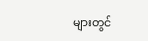များတွင်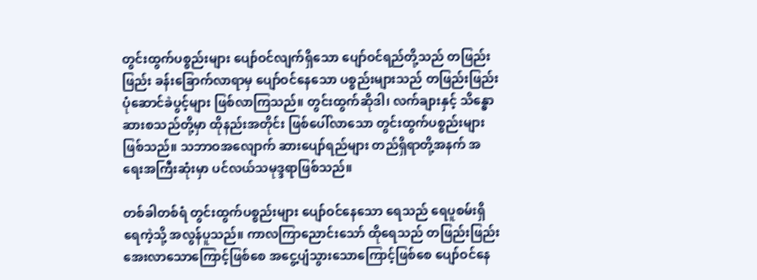တွင်းထွက်ပစ္စည်းများ ပျော်ဝင်လျက်ရှိသော ပျော်ဝင်ရည်တို့သည် တဖြည်းဖြည်း ခန်းခြောက်လာရာမှ ပျော်ဝင်နေသော ပစ္စည်းများသည် တဖြည်းဖြည်း ပုံဆောင်ခဲပွင့်များ ဖြစ်လာကြသည်။ တွင်းထွက်ဆိုဒါ၊ လက်ချားနှင့် သိန္ဓောဆားစသည်တို့မှာ ထိုနည်းအတိုင်း ဖြစ်ပေါ်လာသော တွင်းထွက်ပစ္စည်းများဖြစ်သည်။ သဘာဝအလျောက် ဆားပျော်ရည်များ တည်ရှိရာတို့အနက် အရေးအကြီးဆုံးမှာ ပင်လယ်သမုဒ္ဒရာဖြစ်သည်။

တစ်ခါတစ်ရံ တွင်းထွက်ပစ္စည်းများ ပျော်ဝင်နေသော ရေသည် ရေပူစမ်းရှိရေကဲ့သို့ အလွန်ပူသည်။ ကာလကြာညောင်းသော် ထိုရေသည် တဖြည်းဖြည်း အေးလာသောကြောင့်ဖြစ်စေ အငွေ့ပျံသွားသောကြောင့်ဖြစ်စေ ပျော်ဝင်နေ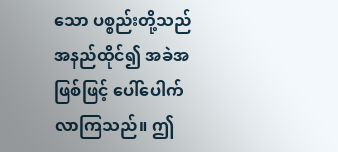သော ပစ္စည်းတို့သည် အနည်ထိုင်၍ အခဲအဖြစ်ဖြင့် ပေါ်ပေါက်လာကြသည်။ ဤ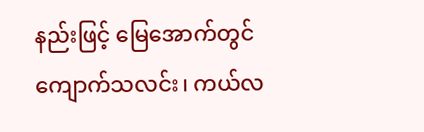နည်းဖြင့် မြေအောက်တွင် ကျောက်သလင်း၊ ကယ်လ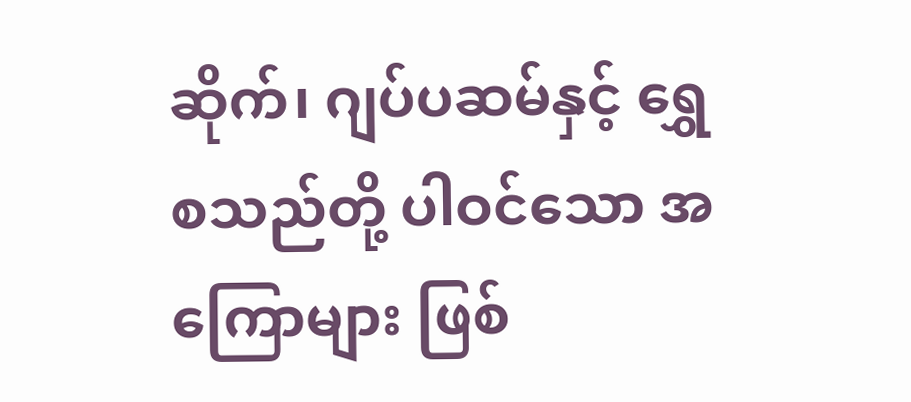ဆိုက်၊ ဂျပ်ပဆမ်နှင့် ရွှေစသည်တို့ ပါဝင်သော အကြောများ ဖြစ်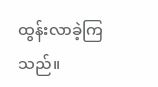ထွန်းလာခဲ့ကြသည်။